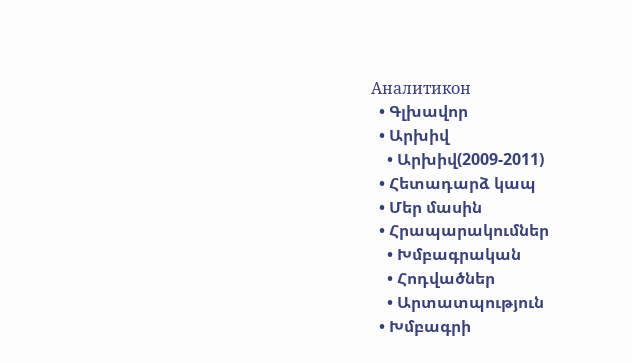Аналитикон
  • Գլխավոր
  • Արխիվ
    • Արխիվ(2009-2011)
  • Հետադարձ կապ
  • Մեր մասին
  • Հրապարակումներ
    • Խմբագրական
    • Հոդվածներ
    • Արտատպություն
  • Խմբագրի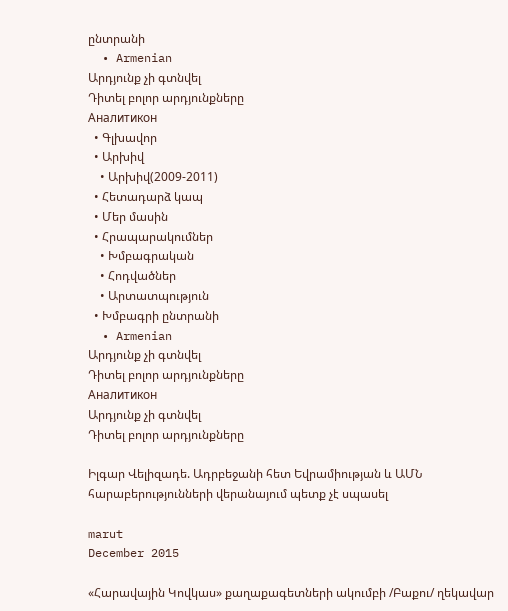ընտրանի
  • Armenian
Արդյունք չի գտնվել
Դիտել բոլոր արդյունքները
Аналитикон
  • Գլխավոր
  • Արխիվ
    • Արխիվ(2009-2011)
  • Հետադարձ կապ
  • Մեր մասին
  • Հրապարակումներ
    • Խմբագրական
    • Հոդվածներ
    • Արտատպություն
  • Խմբագրի ընտրանի
  • Armenian
Արդյունք չի գտնվել
Դիտել բոլոր արդյունքները
Аналитикон
Արդյունք չի գտնվել
Դիտել բոլոր արդյունքները

Իլգար Վելիզադե. Ադրբեջանի հետ Եվրամիության և ԱՄՆ հարաբերությունների վերանայում պետք չէ սպասել

marut
December 2015

«Հարավային Կովկաս» քաղաքագետների ակումբի /Բաքու/ ղեկավար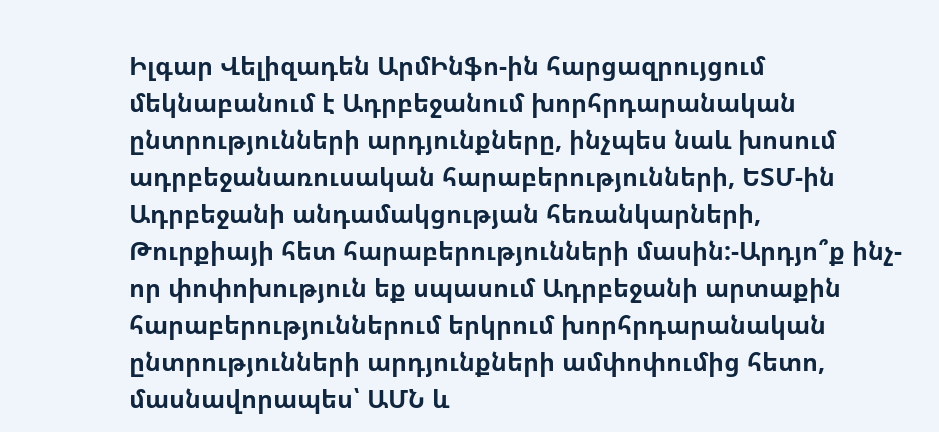Իլգար Վելիզադեն ԱրմԻնֆո-ին հարցազրույցում մեկնաբանում է Ադրբեջանում խորհրդարանական ընտրությունների արդյունքները, ինչպես նաև խոսում ադրբեջանառուսական հարաբերությունների, ԵՏՄ-ին Ադրբեջանի անդամակցության հեռանկարների, Թուրքիայի հետ հարաբերությունների մասին:-Արդյո՞ք ինչ-որ փոփոխություն եք սպասում Ադրբեջանի արտաքին հարաբերություններում երկրում խորհրդարանական ընտրությունների արդյունքների ամփոփումից հետո, մասնավորապես՝ ԱՄՆ և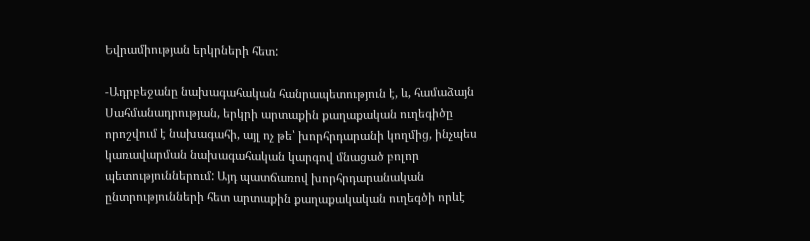Եվրամիության երկրների հետ:

-Ադրբեջանը նախագահական հանրապետություն է, և, համաձայն Սահմանադրության, երկրի արտաքին քաղաքական ուղեգիծը որոշվում է նախագահի, այլ ոչ թե՝ խորհրդարանի կողմից, ինչպես կառավարման նախագահական կարգով մնացած բոլոր պետություններում: Այդ պատճառով խորհրդարանական ընտրությունների հետ արտաքին քաղաքակական ուղեգծի որևէ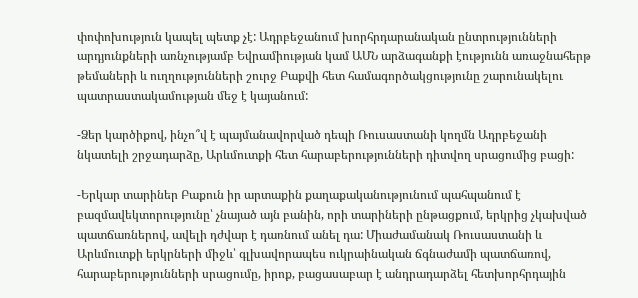փոփոխություն կապել պետք չէ: Ադրբեջանում խորհրդարանական ընտրությունների արդյունքների առնչությամբ Եվրամիության կամ ԱՄՆ արձագանքի էությունն առաջնահերթ թեմաների և ուղղությունների շուրջ Բաքվի հետ համագործակցությունը շարունակելու պատրաստակամության մեջ է կայանում:

-Ձեր կարծիքով, ինչո՞վ է պայմանավորված դեպի Ռուսաստանի կողմն Ադրբեջանի նկատելի շրջադարձը, Արևմուտքի հետ հարաբերությունների դիտվող սրացումից բացի:

-Երկար տարիներ Բաքուն իր արտաքին քաղաքականությունում պահպանում է բազմավեկտորությունը՝ չնայած այն բանին, որի տարիների ընթացքում, երկրից չկախված պատճառներով, ավելի դժվար է դառնում անել դա: Միաժամանակ Ռուսաստանի և Արևմուտքի երկրների միջև՝ գլխավորապես ուկրաինական ճգնաժամի պատճառով, հարաբերությունների սրացումը, իրոք, բացասաբար է անդրադարձել հետխորհրդային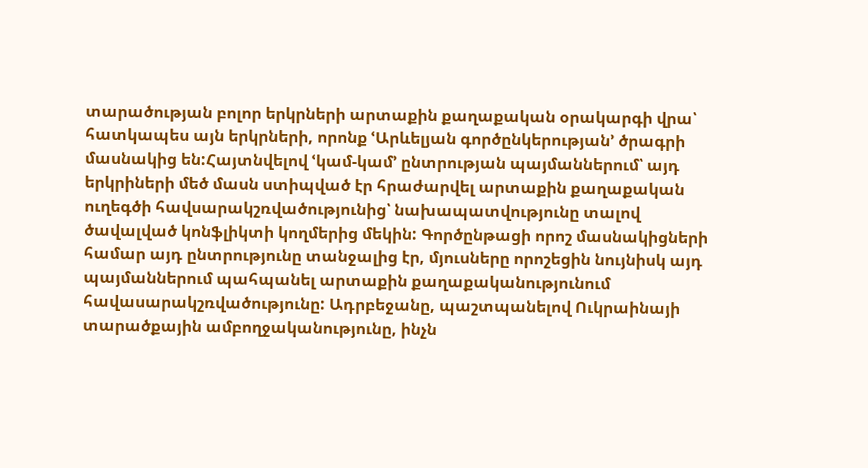տարածության բոլոր երկրների արտաքին քաղաքական օրակարգի վրա՝ հատկապես այն երկրների, որոնք ՙԱրևելյան գործընկերության՚ ծրագրի մասնակից են:Հայտնվելով ՙկամ-կամ՚ ընտրության պայմաններում՝ այդ երկրիների մեծ մասն ստիպված էր հրաժարվել արտաքին քաղաքական ուղեգծի հավսարակշռվածությունից՝ նախապատվությունը տալով ծավալված կոնֆլիկտի կողմերից մեկին: Գործընթացի որոշ մասնակիցների համար այդ ընտրությունը տանջալից էր, մյուսները որոշեցին նույնիսկ այդ պայմաններում պահպանել արտաքին քաղաքականությունում հավասարակշռվածությունը: Ադրբեջանը, պաշտպանելով Ուկրաինայի տարածքային ամբողջականությունը, ինչն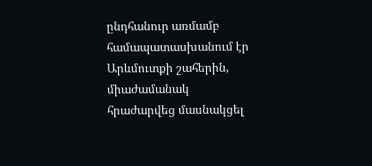ընդհանուր առմամբ համապատասխանում էր Արևմուտքի շահերին, միաժամանակ հրաժարվեց մասնակցել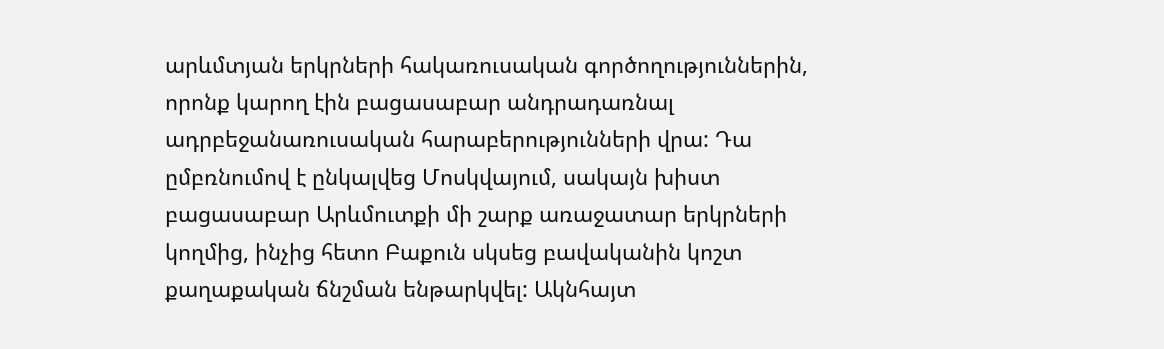արևմտյան երկրների հակառուսական գործողություններին, որոնք կարող էին բացասաբար անդրադառնալ ադրբեջանառուսական հարաբերությունների վրա: Դա ըմբռնումով է ընկալվեց Մոսկվայում, սակայն խիստ բացասաբար Արևմուտքի մի շարք առաջատար երկրների կողմից, ինչից հետո Բաքուն սկսեց բավականին կոշտ քաղաքական ճնշման ենթարկվել: Ակնհայտ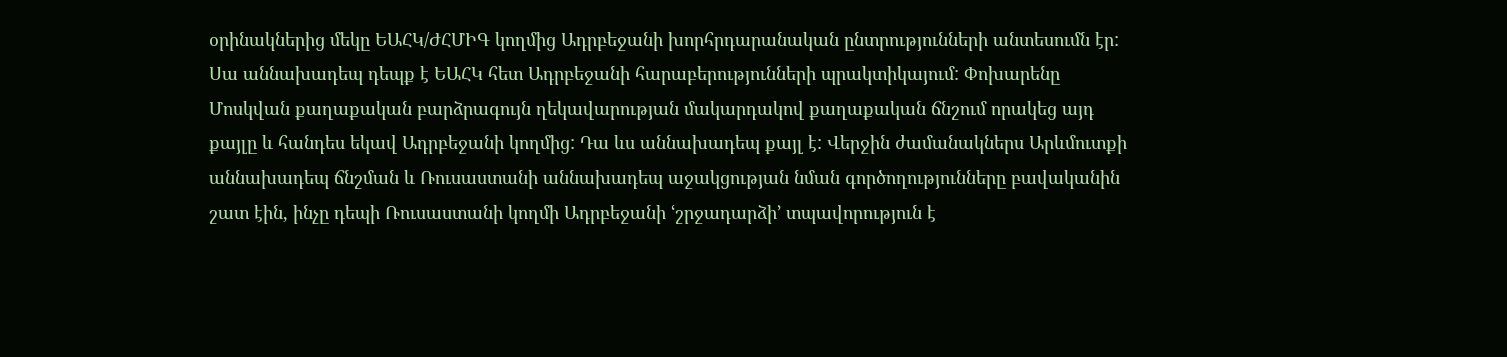օրինակներից մեկը ԵԱՀԿ/ԺՀՄԻԳ կողմից Ադրբեջանի խորհրդարանական ընտրությունների անտեսումն էր: Սա աննախադեպ դեպք է ԵԱՀԿ հետ Ադրբեջանի հարաբերությունների պրակտիկայում: Փոխարենը Մոսկվան քաղաքական բարձրագույն ղեկավարության մակարդակով քաղաքական ճնշում որակեց այդ քայլը և հանդես եկավ Ադրբեջանի կողմից: Դա ևս աննախադեպ քայլ է: Վերջին ժամանակներս Արևմուտքի աննախադեպ ճնշման և Ռուսաստանի աննախադեպ աջակցության նման գործողությունները բավականին շատ էին, ինչը դեպի Ռուսաստանի կողմի Ադրբեջանի ՙշրջադարձի՚ տպավորություն է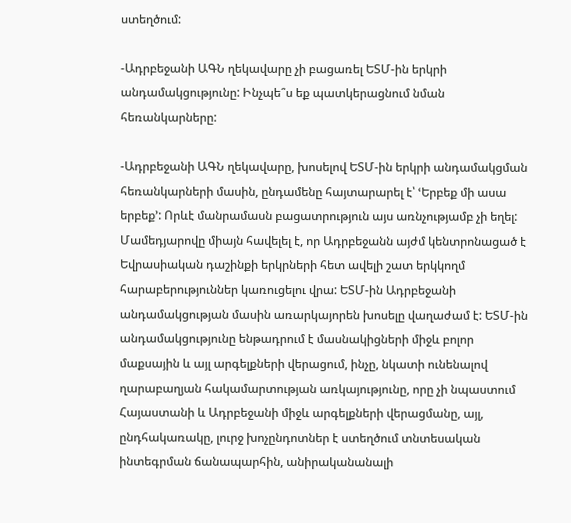ստեղծում:

-Ադրբեջանի ԱԳՆ ղեկավարը չի բացառել ԵՏՄ-ին երկրի անդամակցությունը: Ինչպե՞ս եք պատկերացնում նման հեռանկարները:

-Ադրբեջանի ԱԳՆ ղեկավարը, խոսելով ԵՏՄ-ին երկրի անդամակցման հեռանկարների մասին, ընդամենը հայտարարել է՝ ՙԵրբեք մի ասա երբեք՚: Որևէ մանրամասն բացատրություն այս առնչությամբ չի եղել: Մամեդյարովը միայն հավելել է, որ Ադրբեջանն այժմ կենտրոնացած է Եվրասիական դաշինքի երկրների հետ ավելի շատ երկկողմ հարաբերություններ կառուցելու վրա: ԵՏՄ-ին Ադրբեջանի անդամակցության մասին առարկայորեն խոսելը վաղաժամ է: ԵՏՄ-ին անդամակցությունը ենթադրում է մասնակիցների միջև բոլոր մաքսային և այլ արգելքների վերացում, ինչը, նկատի ունենալով ղարաբաղյան հակամարտության առկայությունը, որը չի նպաստում Հայաստանի և Ադրբեջանի միջև արգելքների վերացմանը, այլ, ընդհակառակը, լուրջ խոչընդոտներ է ստեղծում տնտեսական ինտեգրման ճանապարհին, անիրականանալի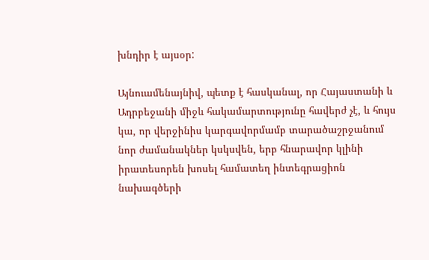խնդիր է այսօր:

Այնուամենայնիվ, պետք է հասկանալ, որ Հայաստանի և Ադրբեջանի միջև հակամարտությունը հավերժ չէ, և հույս կա, որ վերջինիս կարգավորմամբ տարածաշրջանում նոր ժամանակներ կսկսվեն, երբ հնարավոր կլինի իրատեսորեն խոսել համատեղ ինտեգրացիոն նախագծերի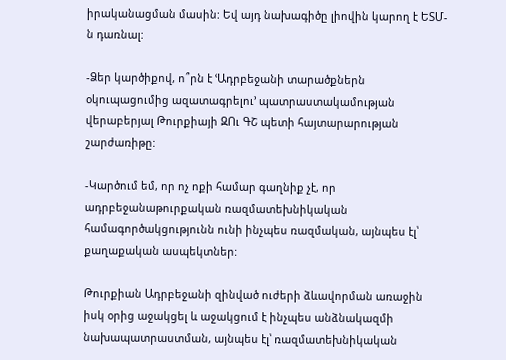իրականացման մասին: Եվ այդ նախագիծը լիովին կարող է ԵՏՄ-ն դառնալ:

-Ձեր կարծիքով, ո՞րն է ՙԱդրբեջանի տարածքներն օկուպացումից ազատագրելու՚ պատրաստակամության վերաբերյալ Թուրքիայի ԶՈւ ԳՇ պետի հայտարարության շարժառիթը:

-Կարծում եմ, որ ոչ ոքի համար գաղնիք չէ, որ ադրբեջանաթուրքական ռազմատեխնիկական համագործակցությունն ունի ինչպես ռազմական, այնպես էլ՝ քաղաքական ասպեկտներ:

Թուրքիան Ադրբեջանի զինված ուժերի ձևավորման առաջին իսկ օրից աջակցել և աջակցում է ինչպես անձնակազմի նախապատրաստման, այնպես էլ՝ ռազմատեխնիկական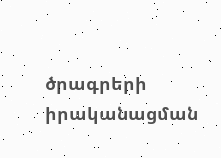ծրագրերի իրականացման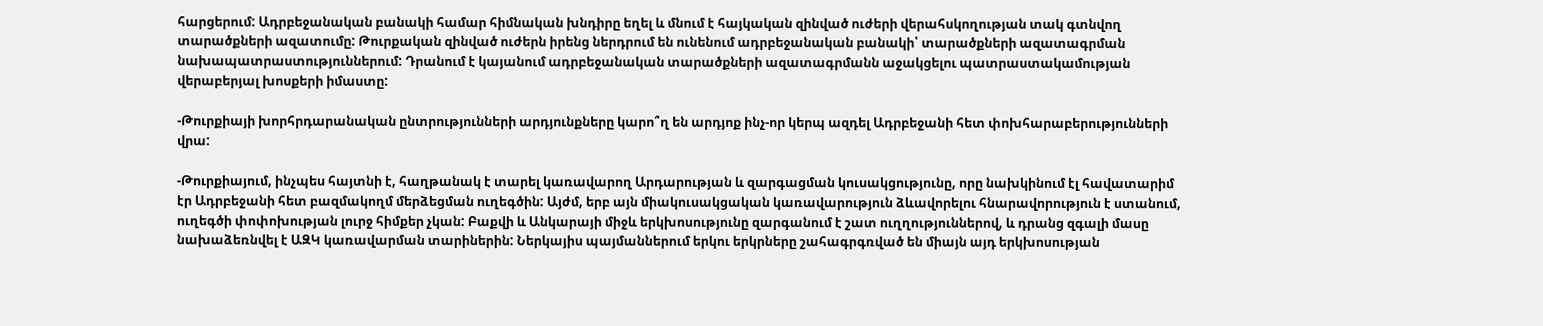հարցերում: Ադրբեջանական բանակի համար հիմնական խնդիրը եղել և մնում է հայկական զինված ուժերի վերահսկողության տակ գտնվող տարածքների ազատումը: Թուրքական զինված ուժերն իրենց ներդրում են ունենում ադրբեջանական բանակի՝ տարածքների ազատագրման նախապատրաստություններում: Դրանում է կայանում ադրբեջանական տարածքների ազատագրմանն աջակցելու պատրաստակամության վերաբերյալ խոսքերի իմաստը:

-Թուրքիայի խորհրդարանական ընտրությունների արդյունքները կարո՞ղ են արդյոք ինչ-որ կերպ ազդել Ադրբեջանի հետ փոխհարաբերությունների վրա:

-Թուրքիայում, ինչպես հայտնի է, հաղթանակ է տարել կառավարող Արդարության և զարգացման կուսակցությունը, որը նախկինում էլ հավատարիմ էր Ադրբեջանի հետ բազմակողմ մերձեցման ուղեգծին: Այժմ, երբ այն միակուսակցական կառավարություն ձևավորելու հնարավորություն է ստանում, ուղեգծի փոփոխության լուրջ հիմքեր չկան: Բաքվի և Անկարայի միջև երկխոսությունը զարգանում է շատ ուղղություններով, և դրանց զգալի մասը նախաձեռնվել է ԱԶԿ կառավարման տարիներին: Ներկայիս պայմաններում երկու երկրները շահագրգռված են միայն այդ երկխոսության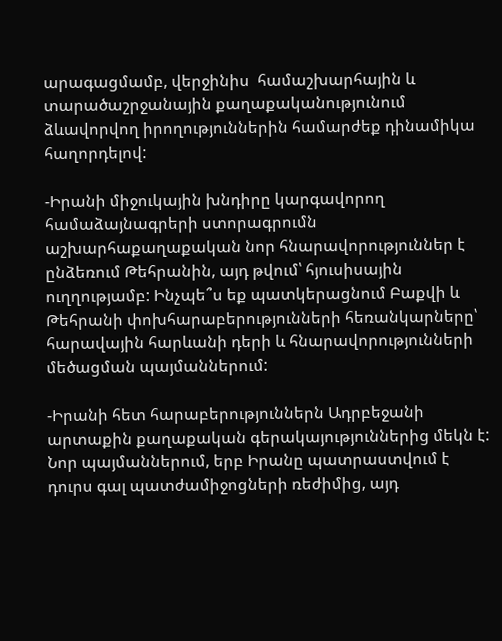արագացմամբ, վերջինիս  համաշխարհային և տարածաշրջանային քաղաքականությունում ձևավորվող իրողություններին համարժեք դինամիկա հաղորդելով:

-Իրանի միջուկային խնդիրը կարգավորող համաձայնագրերի ստորագրումն աշխարհաքաղաքական նոր հնարավորություններ է ընձեռում Թեհրանին, այդ թվում՝ հյուսիսային ուղղությամբ: Ինչպե՞ս եք պատկերացնում Բաքվի և Թեհրանի փոխհարաբերությունների հեռանկարները՝ հարավային հարևանի դերի և հնարավորությունների մեծացման պայմաններում:

-Իրանի հետ հարաբերություններն Ադրբեջանի արտաքին քաղաքական գերակայություններից մեկն է: Նոր պայմաններում, երբ Իրանը պատրաստվում է դուրս գալ պատժամիջոցների ռեժիմից, այդ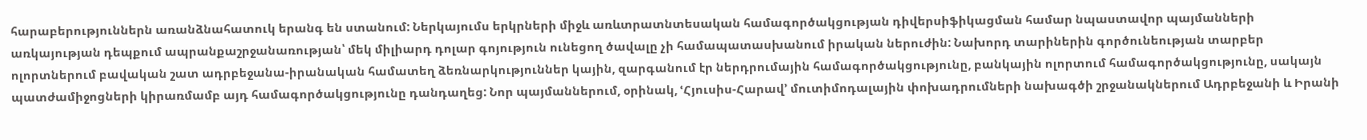հարաբերություններն առանձնահատուկ երանգ են ստանում: Ներկայումս երկրների միջև առևտրատնտեսական համագործակցության դիվերսիֆիկացման համար նպաստավոր պայմանների առկայության դեպքում ապրանքաշրջանառության՝ մեկ միլիարդ դոլար գոյություն ունեցող ծավալը չի համապատասխանում իրական ներուժին: Նախորդ տարիներին գործունեության տարբեր ոլորտներում բավական շատ ադրբեջանա-իրանական համատեղ ձեռնարկություններ կային, զարգանում էր ներդրումային համագործակցությունը, բանկային ոլորտում համագործակցությունը, սակայն պատժամիջոցների կիրառմամբ այդ համագործակցությունը դանդաղեց: Նոր պայմաններում, օրինակ, ՙՀյուսիս-Հարավ՚ մուտիմոդալային փոխադրումների նախագծի շրջանակներում Ադրբեջանի և Իրանի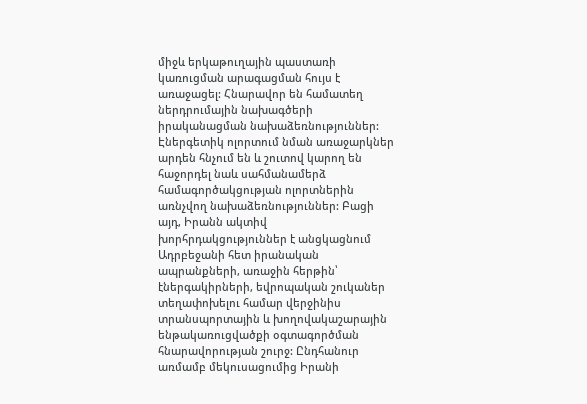միջև երկաթուղային պաստառի կառուցման արագացման հույս է առաջացել: Հնարավոր են համատեղ ներդրումային նախագծերի իրականացման նախաձեռնություններ: Էներգետիկ ոլորտում նման առաջարկներ արդեն հնչում են և շուտով կարող են հաջորդել նաև սահմանամերձ համագործակցության ոլորտներին առնչվող նախաձեռնություններ: Բացի այդ, Իրանն ակտիվ խորհրդակցություններ է անցկացնում Ադրբեջանի հետ իրանական ապրանքների, առաջին հերթին՝ էներգակիրների, եվրոպական շուկաներ տեղափոխելու համար վերջինիս տրանսպորտային և խողովակաշարային ենթակառուցվածքի օգտագործման հնարավորության շուրջ: Ընդհանուր առմամբ մեկուսացումից Իրանի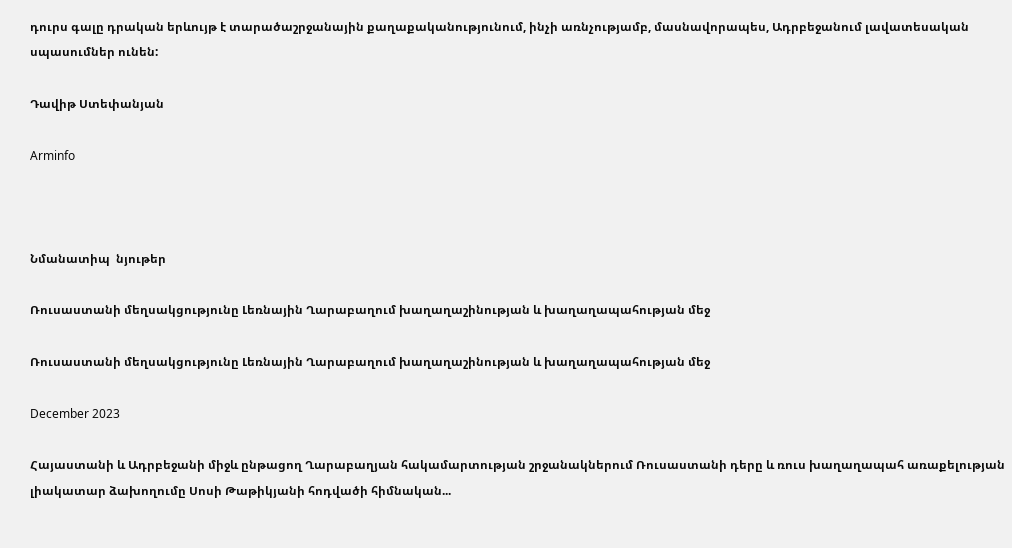դուրս գալը դրական երևույթ է տարածաշրջանային քաղաքականությունում, ինչի առնչությամբ, մասնավորապես, Ադրբեջանում լավատեսական սպասումներ ունեն:

Դավիթ Ստեփանյան

Arminfo



Նմանատիպ  նյութեր

Ռուսաստանի մեղսակցությունը Լեռնային Ղարաբաղում խաղաղաշինության և խաղաղապահության մեջ

Ռուսաստանի մեղսակցությունը Լեռնային Ղարաբաղում խաղաղաշինության և խաղաղապահության մեջ

December 2023

Հայաստանի և Ադրբեջանի միջև ընթացող Ղարաբաղյան հակամարտության շրջանակներում Ռուսաստանի դերը և ռուս խաղաղապահ առաքելության լիակատար ձախողումը Սոսի Թաթիկյանի հոդվածի հիմնական...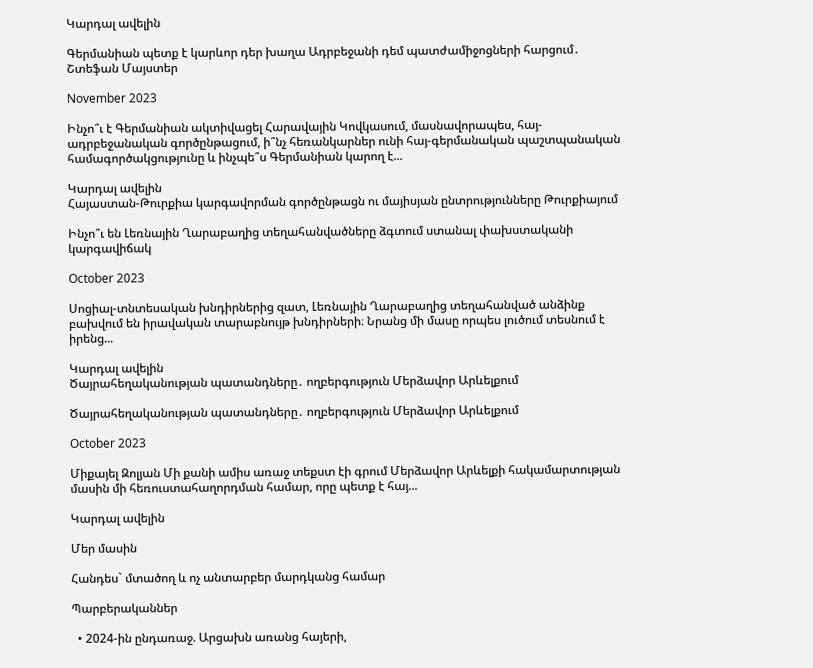Կարդալ ավելին

Գերմանիան պետք է կարևոր դեր խաղա Ադրբեջանի դեմ պատժամիջոցների հարցում․ Շտեֆան Մայստեր

November 2023

Ինչո՞ւ է Գերմանիան ակտիվացել Հարավային Կովկասում, մասնավորապես, հայ-ադրբեջանական գործընթացում, ի՞նչ հեռանկարներ ունի հայ-գերմանական պաշտպանական համագործակցությունը և ինչպե՞ս Գերմանիան կարող է...

Կարդալ ավելին
Հայաստան-Թուրքիա կարգավորման գործընթացն ու մայիսյան ընտրությունները Թուրքիայում

Ինչո՞ւ են Լեռնային Ղարաբաղից տեղահանվածները ձգտում ստանալ փախստականի կարգավիճակ

October 2023

Սոցիալ-տնտեսական խնդիրներից զատ, Լեռնային Ղարաբաղից տեղահանված անձինք բախվում են իրավական տարաբնույթ խնդիրների։ Նրանց մի մասը որպես լուծում տեսնում է իրենց...

Կարդալ ավելին
Ծայրահեղականության պատանդները․ ողբերգություն Մերձավոր Արևելքում

Ծայրահեղականության պատանդները․ ողբերգություն Մերձավոր Արևելքում

October 2023

Միքայել Զոլյան Մի քանի ամիս առաջ տեքստ էի գրում Մերձավոր Արևելքի հակամարտության մասին մի հեռուստահաղորդման համար, որը պետք է հայ...

Կարդալ ավելին

Մեր մասին

Հանդես` մտածող և ոչ անտարբեր մարդկանց համար

Պարբերականներ

  • 2024-ին ընդառաջ. Արցախն առանց հայերի,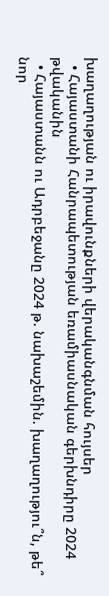խաղաղության ու իրավունքների վերականգնման հույսեր
  • Հայաստանի Հանրապետության եռամիասնական գերխնդիրը 2024 թվականին
  • Հայաստանն ու Ադրբեջանը 2024 թ. նախաշեմին. խաղաղությու՞ն, թե՞ նոր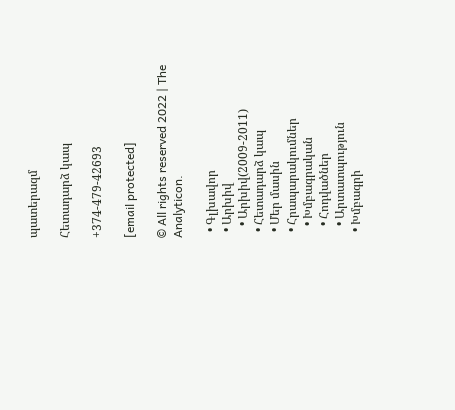պատերազմ

Հետադարձ կապ

+374-479-42693

[email protected]

© All rights reserved 2022 | The Analyticon.

  • Գլխավոր
  • Արխիվ
    • Արխիվ(2009-2011)
  • Հետադարձ կապ
  • Մեր մասին
  • Հրապարակումներ
    • Խմբագրական
    • Հոդվածներ
    • Արտատպություն
  • Խմբագրի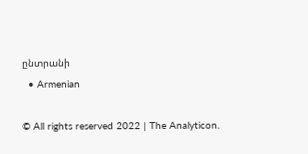ընտրանի
  • Armenian

© All rights reserved 2022 | The Analyticon.